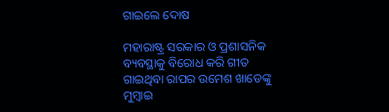ଗାଇଲେ ଦୋଷ

ମହାରାଷ୍ଟ୍ର ସରକାର ଓ ପ୍ରଶାସନିକ ବ୍ୟବସ୍ଥାକୁ ବିରୋଧ କରି ଗୀତ ଗାଇଥିବା ରାପର ଉମେଶ ଖାଡେଙ୍କୁ ମୁମ୍ବାଇ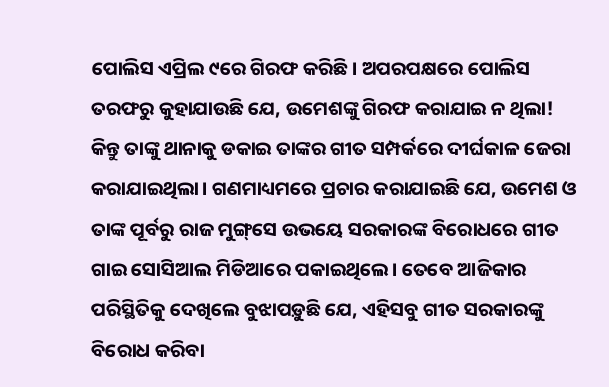ପୋଲିସ ଏପ୍ରିଲ ୯ରେ ଗିରଫ କରିଛି। ଅପରପକ୍ଷରେ ପୋଲିସ ତରଫରୁ କୁହାଯାଉଛି ଯେ, ଉମେଶଙ୍କୁ ଗିରଫ କରାଯାଇ ନ ଥିଲା! କିନ୍ତୁ ତାଙ୍କୁ ଥାନାକୁ ଡକାଇ ତାଙ୍କର ଗୀତ ସମ୍ପର୍କରେ ଦୀର୍ଘକାଳ ଜେରା କରାଯାଇଥିଲା। ଗଣମାଧ୍ୟମରେ ପ୍ରଚାର କରାଯାଇଛି ଯେ, ଉମେଶ ଓ ତାଙ୍କ ପୂର୍ବରୁ ରାଜ ମୁଙ୍ଗ୍‌ସେ ଉଭୟେ ସରକାରଙ୍କ ବିରୋଧରେ ଗୀତ ଗାଇ ସୋସିଆଲ ମିଡିଆରେ ପକାଇଥିଲେ। ତେବେ ଆଜିକାର ପରିସ୍ଥିତିକୁ ଦେଖିଲେ ବୁଝାପଡ଼ୁଛି ଯେ, ଏହିସବୁ ଗୀତ ସରକାରଙ୍କୁ ବିରୋଧ କରିବା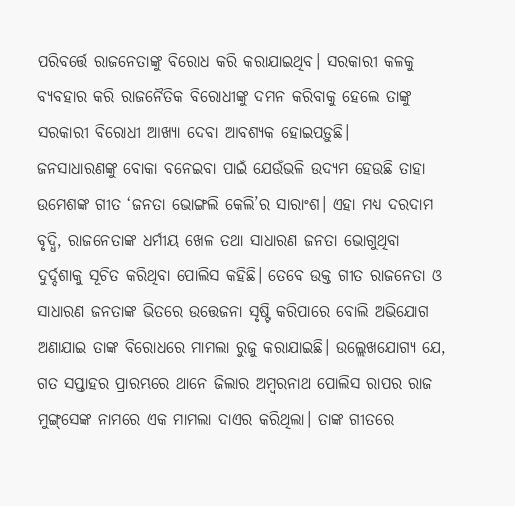ପରିବର୍ତ୍ତେ ରାଜନେତାଙ୍କୁ ବିରୋଧ କରି କରାଯାଇଥିବ। ସରକାରୀ କଳକୁ ବ୍ୟବହାର କରି ରାଜନୈତିକ ବିରୋଧୀଙ୍କୁ ଦମନ କରିବାକୁ ହେଲେ ତାଙ୍କୁ ସରକାରୀ ବିରୋଧୀ ଆଖ୍ୟା ଦେବା ଆବଶ୍ୟକ ହୋଇପଡ଼ୁଛି।
ଜନସାଧାରଣଙ୍କୁ ବୋକା ବନେଇବା ପାଇଁ ଯେଉଁଭଳି ଉଦ୍ୟମ ହେଉଛି ତାହା ଉମେଶଙ୍କ ଗୀତ ‘ଜନତା ଭୋଙ୍ଗଲି କେଲି’ର ସାରାଂଶ। ଏହା ମଧ୍ୟ ଦରଦାମ ବୃଦ୍ଧି, ରାଜନେତାଙ୍କ ଧର୍ମୀୟ ଖେଳ ତଥା ସାଧାରଣ ଜନତା ଭୋଗୁଥିବା ଦୁର୍ଦ୍ଦଶାକୁ ସୂଚିତ କରିଥିବା ପୋଲିସ କହିଛି। ତେବେ ଉକ୍ତ ଗୀତ ରାଜନେତା ଓ ସାଧାରଣ ଜନତାଙ୍କ ଭିତରେ ଉତ୍ତେଜନା ସୃଷ୍ଟି କରିପାରେ ବୋଲି ଅଭିଯୋଗ ଅଣାଯାଇ ତାଙ୍କ ବିରୋଧରେ ମାମଲା ରୁଜୁ କରାଯାଇଛି। ଉଲ୍ଲେଖଯୋଗ୍ୟ ଯେ, ଗତ ସପ୍ତାହର ପ୍ରାରମ୍ଭରେ ଥାନେ ଜିଲାର ଅମ୍ବରନାଥ ପୋଲିସ ରାପର ରାଜ ମୁଙ୍ଗ୍‌ସେଙ୍କ ନାମରେ ଏକ ମାମଲା ଦାଏର କରିଥିଲା। ତାଙ୍କ ଗୀତରେ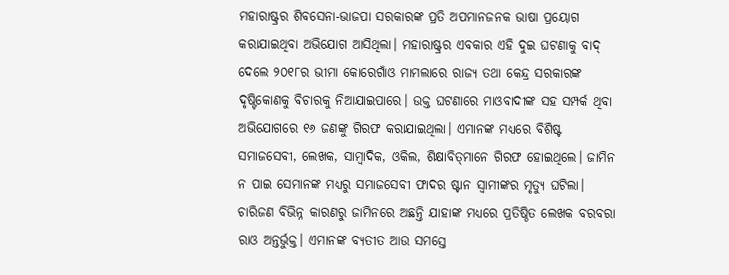ମହାରାଷ୍ଟ୍ରର ଶିବସେନା-ଭାଜପା ସରକାରଙ୍କ ପ୍ରତି ଅପମାନଜନକ ଭାଷା ପ୍ରୟୋଗ କରାଯାଇଥିବା ଅଭିଯୋଗ ଆସିଥିଲା। ମହାରାଷ୍ଟ୍ରର ଏବକାର ଏହି ଦୁଇ ଘଟଣାକୁ ବାଦ୍‌ ଦେଲେ ୨୦୧୮ର ଭୀମା କୋରେଗାଁଓ ମାମଲାରେ ରାଜ୍ୟ ତଥା କେନ୍ଦ୍ର ସରକାରଙ୍କ ଦୃଷ୍ଟିକୋଣକୁ ବିଚାରକୁ ନିଆଯାଇପାରେ। ଉକ୍ତ ଘଟଣାରେ ମାଓବାଦୀଙ୍କ ସହ ସମ୍ପର୍କ ଥିବା ଅଭିଯୋଗରେ ୧୬ ଜଣଙ୍କୁ ଗିରଫ କରାଯାଇଥିଲା। ଏମାନଙ୍କ ମଧ୍ୟରେ ବିଶିଷ୍ଟ ସମାଜସେବୀ, ଲେଖକ, ସାମ୍ବାଦିକ, ଓକିଲ, ଶିକ୍ଷାବିତ୍‌ମାନେ ଗିରଫ ହୋଇଥିଲେ। ଜାମିନ ନ ପାଇ ସେମାନଙ୍କ ମଧ୍ୟରୁ ସମାଜସେବୀ ଫାଦର ଷ୍ଟାନ ସ୍ବାମୀଙ୍କର ମୃତ୍ୟୁ ଘଟିଲା। ଚାରିଜଣ ବିଭିନ୍ନ କାରଣରୁ ଜାମିନରେ ଅଛନ୍ତି ଯାହାଙ୍କ ମଧ୍ୟରେ ପ୍ରତିଷ୍ଠିତ ଲେଖକ ବରବରା ରାଓ ଅନ୍ତର୍ଭୁକ୍ତ। ଏମାନଙ୍କ ବ୍ୟତୀତ ଆଉ ସମସ୍ତେ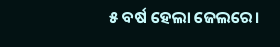୫ ବର୍ଷ ହେଲା ଜେଲରେ।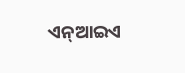ଏନ୍‌ଆଇଏ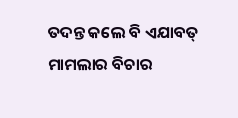ତଦନ୍ତ କଲେ ବି ଏଯାବତ୍‌ ମାମଲାର ବିଚାର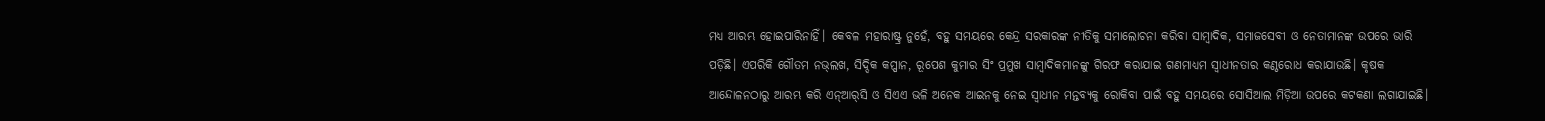ମଧ୍ୟ ଆରମ୍ଭ ହୋଇପାରିନାହିଁ। କେବଳ ମହାରାଷ୍ଟ୍ର ନୁହେଁ, ବହୁ ସମୟରେ କେନ୍ଦ୍ର ସରକାରଙ୍କ ନୀତିକୁ ସମାଲୋଚନା କରିବା ସାମ୍ବାଦିକ, ସମାଜସେବୀ ଓ ନେତାମାନଙ୍କ ଉପରେ ଭାରି ପଡ଼ିଛି। ଏପରିକି ଗୌତମ ନଭ୍‌ଲଖ, ସିଦ୍ଦିକ କପ୍ପାନ, ରୂପେଶ କୁମାର ସିଂ ପ୍ରମୁଖ ସାମ୍ବାଦିକମାନଙ୍କୁ ଗିରଫ କରାଯାଇ ଗଣମାଧ୍ୟମ ସ୍ବାଧୀନତାର କଣ୍ଠରୋଧ କରାଯାଉଛି। କୃଷକ ଆନ୍ଦୋଳନଠାରୁ ଆରମ୍ଭ କରି ଏନ୍‌ଆର୍‌ସି ଓ ସିଏଏ ଭଳି ଅନେକ ଆଇନକୁ ନେଇ ସ୍ବାଧୀନ ମନ୍ତବ୍ୟକୁ ରୋକିବା ପାଇଁ ବହୁ ସମୟରେ ସୋସିଆଲ ମିଡ଼ିଆ ଉପରେ କଟକଣା ଲଗାଯାଇଛି।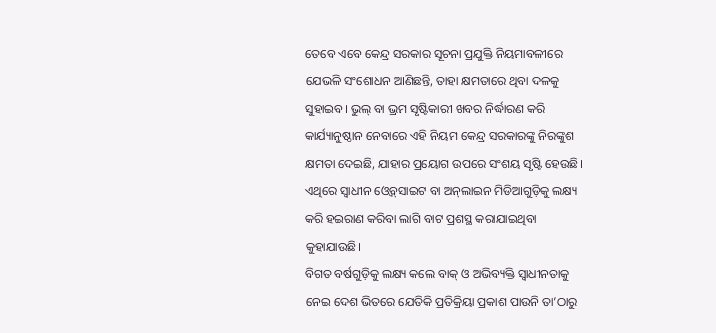ତେବେ ଏବେ କେନ୍ଦ୍ର ସରକାର ସୂଚନା ପ୍ରଯୁକ୍ତି ନିୟମାବଳୀରେ ଯେଭଳି ସଂଶୋଧନ ଆଣିଛନ୍ତି, ତାହା କ୍ଷମତାରେ ଥିବା ଦଳକୁ ସୁହାଇବ। ଭୁଲ୍‌ ବା ଭ୍ରମ ସୃଷ୍ଟିକାରୀ ଖବର ନିର୍ଦ୍ଧାରଣ କରି କାର୍ଯ୍ୟାନୁଷ୍ଠାନ ନେବାରେ ଏହି ନିୟମ କେନ୍ଦ୍ର ସରକାରଙ୍କୁ ନିରଙ୍କୁଶ କ୍ଷମତା ଦେଇଛି, ଯାହାର ପ୍ରୟୋଗ ଉପରେ ସଂଶୟ ସୃଷ୍ଟି ହେଉଛି। ଏଥିରେ ସ୍ବାଧୀନ ଓ୍ବେବ୍‌ସାଇଟ ବା ଅନ୍‌ଲାଇନ ମିଡିଆଗୁଡ଼ିକୁ ଲକ୍ଷ୍ୟ କରି ହଇରାଣ କରିବା ଲାଗି ବାଟ ପ୍ରଶସ୍ଥ କରାଯାଇଥିବା କୁହାଯାଉଛି।
ବିଗତ ବର୍ଷଗୁଡ଼ିକୁ ଲକ୍ଷ୍ୟ କଲେ ବାକ୍‌ ଓ ଅଭିବ୍ୟକ୍ତି ସ୍ବାଧୀନତାକୁ ନେଇ ଦେଶ ଭିତରେ ଯେତିକି ପ୍ରତିକ୍ରିୟା ପ୍ରକାଶ ପାଉନି ତା’ଠାରୁ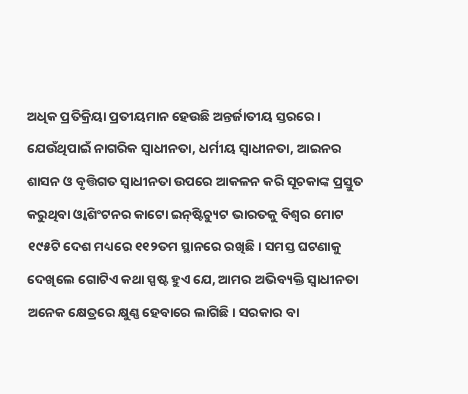ଅଧିକ ପ୍ରତିକ୍ରିୟା ପ୍ରତୀୟମାନ ହେଉଛି ଅନ୍ତର୍ଜାତୀୟ ସ୍ତରରେ। ଯେଉଁଥିପାଇଁ ନାଗରିକ ସ୍ବାଧୀନତା, ଧର୍ମୀୟ ସ୍ବାଧୀନତା, ଆଇନର ଶାସନ ଓ ବୃତ୍ତିଗତ ସ୍ବାଧୀନତା ଉପରେ ଆକଳନ କରି ସୂଚକାଙ୍କ ପ୍ରସ୍ତୁତ କରୁଥିବା ଓ୍ବାଶିଂଟନର କାଟୋ ଇନ୍‌ଷ୍ଟିଚ୍ୟୁଟ ଭାରତକୁ ବିଶ୍ୱର ମୋଟ ୧୯୫ଟି ଦେଶ ମଧ୍ୟରେ ୧୧୨ତମ ସ୍ଥାନରେ ରଖିଛି। ସମସ୍ତ ଘଟଣାକୁ ଦେଖିଲେ ଗୋଟିଏ କଥା ସ୍ପଷ୍ଟ ହୁଏ ଯେ, ଆମର ଅଭିବ୍ୟକ୍ତି ସ୍ବାଧୀନତା ଅନେକ କ୍ଷେତ୍ରରେ କ୍ଷୁଣ୍ଣ ହେବାରେ ଲାଗିଛି। ସରକାର ବା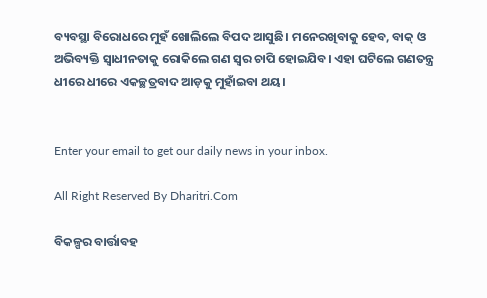ବ୍ୟବସ୍ଥା ବିରୋଧରେ ମୁହଁ ଖୋଲିଲେ ବିପଦ ଆସୁଛି। ମନେରଖିବାକୁ ହେବ, ବାକ୍‌ ଓ ଅଭିବ୍ୟକ୍ତି ସ୍ବାଧୀନତାକୁ ରୋକିଲେ ଗଣ ସ୍ବର ଚାପି ହୋଇଯିବ। ଏହା ଘଟିଲେ ଗଣତନ୍ତ୍ର ଧୀରେ ଧୀରେ ଏକଚ୍ଛତ୍ରବାଦ ଆଡ଼କୁ ମୁହାଁଇବା ଥୟ।


Enter your email to get our daily news in your inbox.

All Right Reserved By Dharitri.Com

ବିକଳ୍ପର ବାର୍ତ୍ତାବହ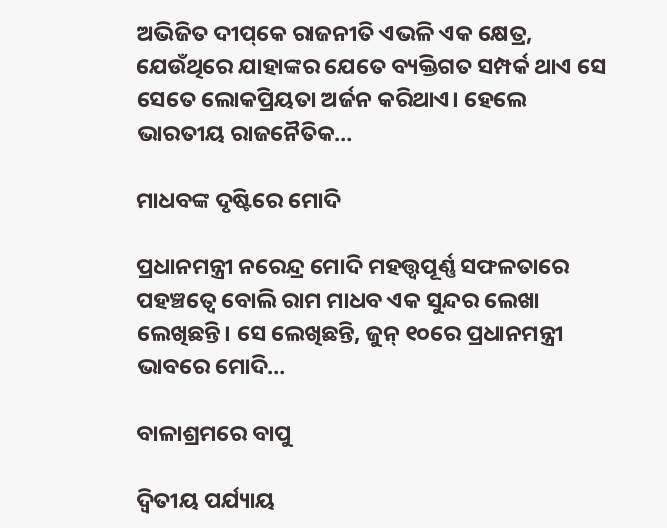ଅଭିଜିତ ଦୀପ୍‌କେ ରାଜନୀତି ଏଭଳି ଏକ କ୍ଷେତ୍ର, ଯେଉଁଥିରେ ଯାହାଙ୍କର ଯେତେ ବ୍ୟକ୍ତିଗତ ସମ୍ପର୍କ ଥାଏ ସେ ସେତେ ଲୋକପ୍ରିୟତା ଅର୍ଜନ କରିଥାଏ। ହେଲେ ଭାରତୀୟ ରାଜନୈତିକ…

ମାଧବଙ୍କ ଦୃଷ୍ଟିରେ ମୋଦି

ପ୍ରଧାନମନ୍ତ୍ରୀ ନରେନ୍ଦ୍ର ମୋଦି ମହତ୍ତ୍ୱପୂର୍ଣ୍ଣ ସଫଳତାରେ ପହଞ୍ଚତ୍ୱେ ବୋଲି ରାମ ମାଧବ ଏକ ସୁନ୍ଦର ଲେଖା ଲେଖିଛନ୍ତି। ସେ ଲେଖିଛନ୍ତି, ଜୁନ୍‌ ୧୦ରେ ପ୍ରଧାନମନ୍ତ୍ରୀ ଭାବରେ ମୋଦି…

ବାଳାଶ୍ରମରେ ବାପୁ

ଦ୍ବିତୀୟ ପର୍ଯ୍ୟାୟ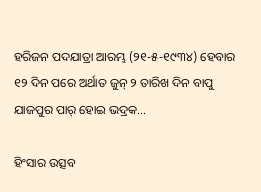ହରିଜନ ପଦଯାତ୍ରା ଆରମ୍ଭ (୨୧-୫-୧୯୩୪) ହେବାର ୧୨ ଦିନ ପରେ ଅର୍ଥାତ ଜୁନ୍‌ ୨ ତାରିଖ ଦିନ ବାପୁ ଯାଜପୁର ପାର୍‌ ହୋଇ ଭଦ୍ରକ…

ହିଂସାର ଉତ୍ସବ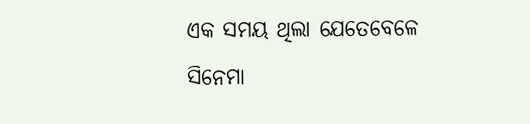ଏକ ସମୟ ଥିଲା ଯେତେବେଳେ ସିନେମା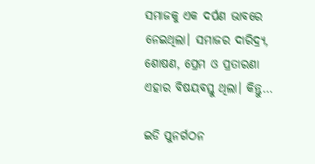ସମାଜକୁ ଏକ ଦର୍ପଣ ଭାବରେ ନେଇଥିଲା। ସମାଜର ଦାରିଦ୍ର୍ୟ, ଶୋଷଣ, ପ୍ରେମ ଓ ପ୍ରତାରଣା ଏହାର ବିଷୟବସ୍ତୁ ଥିଲା। କିନ୍ତୁ…

ଇଡି ପୁନର୍ଗଠନ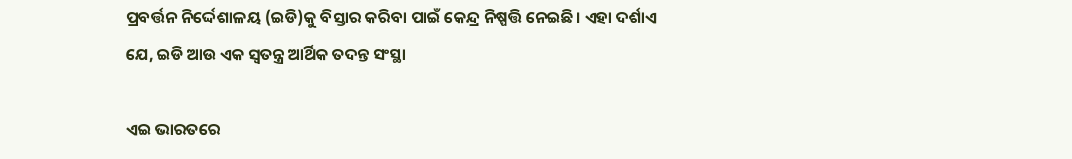ପ୍ରବର୍ତ୍ତନ ନିର୍ଦ୍ଦେଶାଳୟ (ଇଡି)କୁ ବିସ୍ତାର କରିବା ପାଇଁ କେନ୍ଦ୍ର ନିଷ୍ପତ୍ତି ନେଇଛି। ଏହା ଦର୍ଶାଏ ଯେ, ଇଡି ଆଉ ଏକ ସ୍ବତନ୍ତ୍ର ଆର୍ଥିକ ତଦନ୍ତ ସଂସ୍ଥା

ଏଇ ଭାରତରେ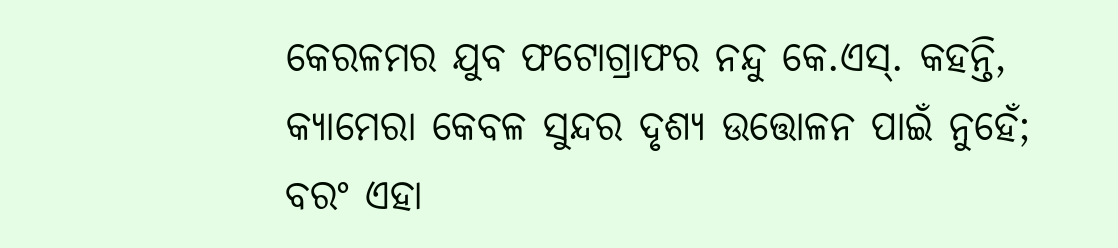କେରଳମର ଯୁବ ଫଟୋଗ୍ରାଫର ନନ୍ଦୁ କେ.ଏସ୍‌. କହନ୍ତି, କ୍ୟାମେରା କେବଳ ସୁନ୍ଦର ଦୃଶ୍ୟ ଉତ୍ତୋଳନ ପାଇଁ ନୁହେଁ; ବରଂ ଏହା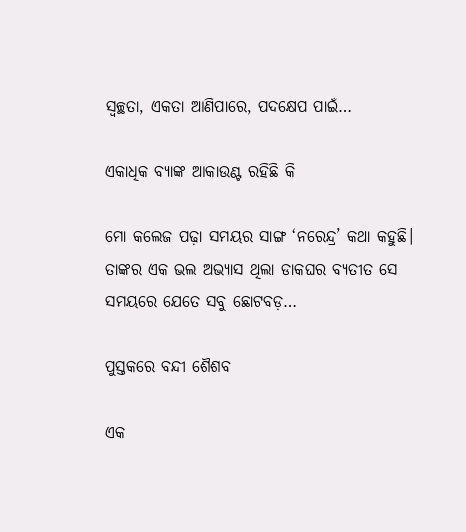ସ୍ବଚ୍ଛତା, ଏକତା ଆଣିପାରେ, ପଦକ୍ଷେପ ପାଇଁ…

ଏକାଧିକ ବ୍ୟାଙ୍କ ଆକାଉଣ୍ଟ ରହିଛି କି

ମୋ କଲେଜ ପଢ଼ା ସମୟର ସାଙ୍ଗ ‘ନରେନ୍ଦ୍ର’ କଥା କହୁଛି। ତାଙ୍କର ଏକ ଭଲ ଅଭ୍ୟାସ ଥିଲା ଡାକଘର ବ୍ୟତୀତ ସେ ସମୟରେ ଯେତେ ସବୁ ଛୋଟବଡ଼…

ପୁସ୍ତକରେ ବନ୍ଦୀ ଶୈଶବ

ଏକ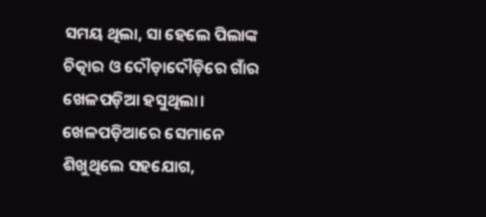ସମୟ ଥିଲା, ସା ହେଲେ ପିଲାଙ୍କ ଚିତ୍କାର ଓ ଦୌଡ଼ାଦୌଡ଼ିରେ ଗାଁର ଖେଳପଡ଼ିଆ ହସୁଥିଲା। ଖେଳପଡ଼ିଆରେ ସେମାନେ ଶିଖୁଥିଲେ ସହଯୋଗ,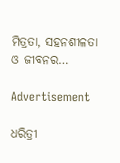ମିତ୍ରତା, ସହନଶୀଳତା ଓ ଜୀବନର…

Advertisement

ଧରିତ୍ରୀ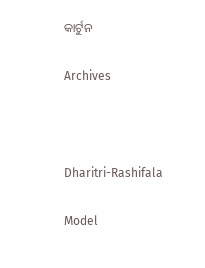କାର୍ଟୁନ

Archives



Dharitri-Rashifala

Model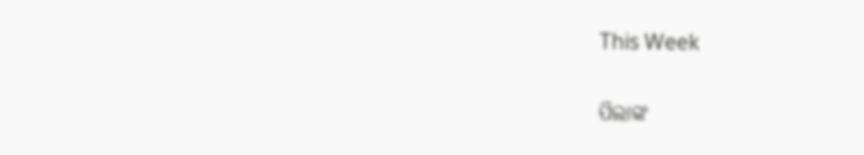This Week

ପିଲାଙ୍କ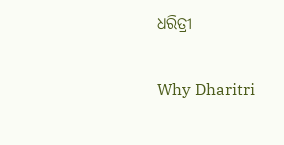ଧରିତ୍ରୀ

Why Dharitri